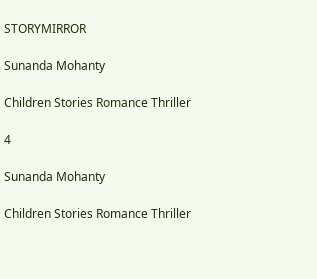STORYMIRROR

Sunanda Mohanty

Children Stories Romance Thriller

4

Sunanda Mohanty

Children Stories Romance Thriller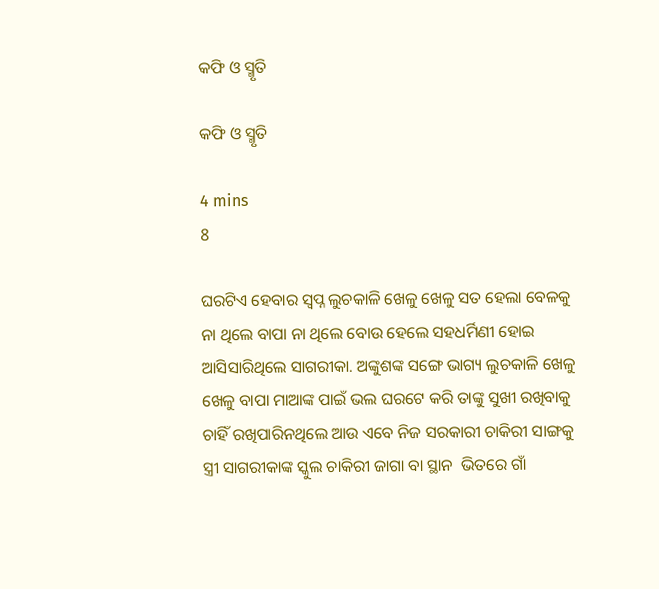କଫି ଓ ସ୍ମୃତି

କଫି ଓ ସ୍ମୃତି

4 mins
8

ଘରଟିଏ ହେବାର ସ୍ବପ୍ନ ଲୁଚକାଳି ଖେଳୁ ଖେଳୁ ସତ ହେଲା ବେଳକୁ ନା ଥିଲେ ବାପା ନା ଥିଲେ ବୋଉ ହେଲେ ସହଧର୍ମିଣୀ ହୋଇ ଆସିସାରିଥିଲେ ସାଗରୀକା. ଅଙ୍କୁଶଙ୍କ ସଙ୍ଗେ ଭାଗ୍ୟ ଲୁଚକାଳି ଖେଳୁ ଖେଳୁ ବାପା ମାଆଙ୍କ ପାଇଁ ଭଲ ଘରଟେ କରି ତାଙ୍କୁ ସୁଖୀ ରଖିବାକୁ ଚାହିଁ ରଖିପାରିନଥିଲେ ଆଉ ଏବେ ନିଜ ସରକାରୀ ଚାକିରୀ ସାଙ୍ଗକୁ ସ୍ତ୍ରୀ ସାଗରୀକାଙ୍କ ସ୍କୁଲ ଚାକିରୀ ଜାଗା ବା ସ୍ଥାନ  ଭିତରେ ଗାଁ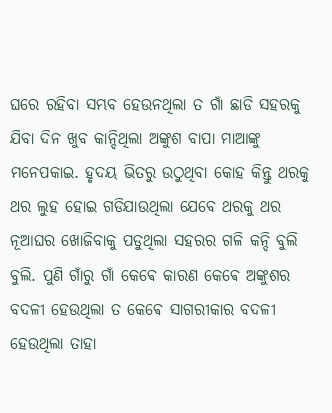ଘରେ ରହିବା ସମ୍ଭବ ହେଉନଥିଲା ତ ଗାଁ ଛାଡି ସହରକୁ ଯିବା ଦିନ ଖୁବ କାନ୍ଦିଥିଲା ଅଙ୍କୁଶ ବାପା ମାଆଙ୍କୁ ମନେପକାଇ. ହୃଦୟ ଭିତରୁ ଉଠୁଥିବା କୋହ କିନ୍ତୁ ଥରକୁ ଥର ଲୁହ ହୋଇ ଗଡିଯାଉଥିଲା ଯେବେ ଥରକୁ ଥର ନୂଆଘର ଖୋଜିବାକୁ ପଡୁଥିଲା ସହରର ଗଳି କନ୍ଦି ବୁଲି ବୁଲି. ପୁଣି ଗାଁରୁ ଗାଁ କେଵେ କାରଣ କେଵେ ଅଙ୍କୁଶର ବଦଳୀ ହେଉଥିଲା ତ କେଵେ ସାଗରୀକାର ବଦଳୀ ହେଉଥିଲା ତାହା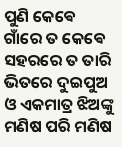ପୁଣି କେଵେ ଗାଁରେ ତ କେଵେ ସହରରେ ତ ତାରି ଭିତରେ ଦୁଇପୁଅ ଓ ଏକମାତ୍ର ଝିଅଙ୍କୁ ମଣିଷ ପରି ମଣିଷ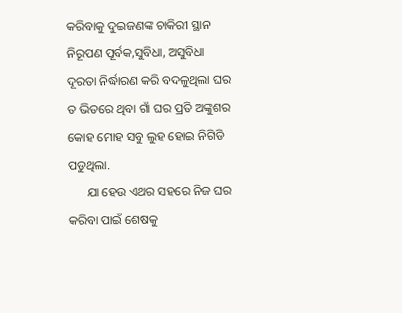କରିବାକୁ ଦୁଇଜଣଙ୍କ ଚାକିରୀ ସ୍ଥାନ ନିରୂପଣ ପୂର୍ବକ,ସୁବିଧା, ଅସୁବିଧା ଦୂରତା ନିର୍ଦ୍ଧାରଣ କରି ବଦଳୁଥିଲା ଘର ତ ଭିତରେ ଥିବା ଗାଁ ଘର ପ୍ରତି ଅଙ୍କୁଶର କୋହ ମୋହ ସବୁ ଲୁହ ହୋଇ ନିଗିଡି ପଡୁଥିଲା.
      ଯା ହେଉ ଏଥର ସହରେ ନିଜ ଘର କରିବା ପାଇଁ ଶେଷକୁ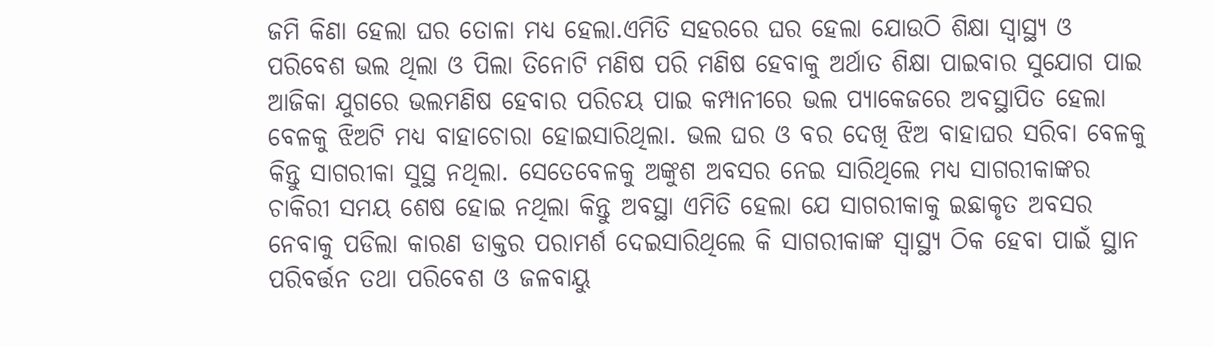ଜମି କିଣା ହେଲା ଘର ତୋଳା ମଧ୍ୟ ହେଲା.ଏମିତି ସହରରେ ଘର ହେଲା ଯୋଉଠି ଶିକ୍ଷା ସ୍ୱାସ୍ଥ୍ୟ ଓ ପରିବେଶ ଭଲ ଥିଲା ଓ ପିଲା ତିନୋଟି ମଣିଷ ପରି ମଣିଷ ହେବାକୁ ଅର୍ଥାତ ଶିକ୍ଷା ପାଇବାର ସୁଯୋଗ ପାଇ ଆଜିକା ଯୁଗରେ ଭଲମଣିଷ ହେବାର ପରିଚୟ ପାଇ କମ୍ପାନୀରେ ଭଲ ପ୍ୟାକେଜରେ ଅବସ୍ଥାପିତ ହେଲା ବେଳକୁ ଝିଅଟି ମଧ୍ୟ ବାହାଚୋରା ହୋଇସାରିଥିଲା. ଭଲ ଘର ଓ ବର ଦେଖି ଝିଅ ବାହାଘର ସରିବା ବେଳକୁ କିନ୍ତୁ ସାଗରୀକା ସୁସ୍ଥ ନଥିଲା. ସେତେବେଳକୁ ଅଙ୍କୁଶ ଅବସର ନେଇ ସାରିଥିଲେ ମଧ୍ୟ ସାଗରୀକାଙ୍କର ଚାକିରୀ ସମୟ ଶେଷ ହୋଇ ନଥିଲା କିନ୍ତୁ ଅବସ୍ଥା ଏମିତି ହେଲା ଯେ ସାଗରୀକାକୁ ଇଛାକୃତ ଅବସର ନେବାକୁ ପଡିଲା କାରଣ ଡାକ୍ତର ପରାମର୍ଶ ଦେଇସାରିଥିଲେ କି ସାଗରୀକାଙ୍କ ସ୍ୱାସ୍ଥ୍ୟ ଠିକ ହେବା ପାଇଁ ସ୍ଥାନ ପରିବର୍ତ୍ତନ ତଥା ପରିବେଶ ଓ ଜଳବାୟୁ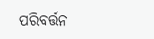ପରିବର୍ତ୍ତନ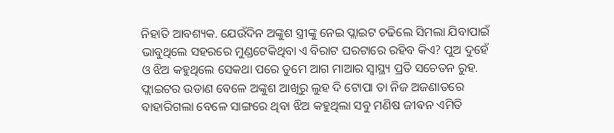ନିହାତି ଆବଶ୍ୟକ. ଯେଉଁଦିନ ଅଙ୍କୁଶ ସ୍ତ୍ରୀଙ୍କୁ ନେଇ ପ୍ଲାଇଟ ଚଢିଲେ ସିମଲା ଯିବାପାଇଁ ଭାବୁଥିଲେ ସହରରେ ମୁଣ୍ଡଟେକିଥିବା ଏ ବିରାଟ ଘରଟାରେ ରହିବ କିଏ? ପୁଅ ଦୁହେଁ ଓ ଝିଅ କହୁଥିଲେ ସେକଥା ପରେ ତୁମେ ଆଗ ମାଆର ସ୍ୱାସ୍ଥ୍ୟ ପ୍ରତି ସଚେତନ ରୁହ. ଫ୍ଲାଇଟର ଉଡାଣ ବେଳେ ଅଙ୍କୁଶ ଆଖିରୁ ଲୁହ ଦି ଟୋପା ତା ନିଜ ଅଜଣାତରେ ବାହାରିଗଲା ବେଳେ ସାଙ୍ଗରେ ଥିବା ଝିଅ କହୁଥିଲା ସବୁ ମଣିଷ ଜୀଵନ ଏମିତି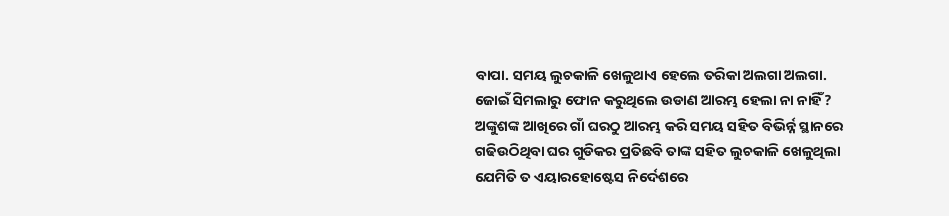ବାପା. ସମୟ ଲୁଚକାଳି ଖେଳୁଥାଏ ହେଲେ ତରିକା ଅଲଗା ଅଲଗା. ଜୋଇଁ ସିମଲାରୁ ଫୋନ କରୁଥିଲେ ଉଡାଣ ଆରମ୍ଭ ହେଲା ନା ନାହିଁ? ଅଙ୍କୁଶଙ୍କ ଆଖିରେ ଗାଁ ଘରଠୁ ଆରମ୍ଭ କରି ସମୟ ସହିତ ବିଭିର୍ନ୍ନ ସ୍ଥାନରେ ଗଢିଉଠିଥିବା ଘର ଗୁଡିକର ପ୍ରତିଛବି ତାଙ୍କ ସହିତ ଲୁଚକାଳି ଖେଳୁଥିଲା ଯେମିତି ତ ଏୟାରହୋଷ୍ଟେସ ନିର୍ଦେଶରେ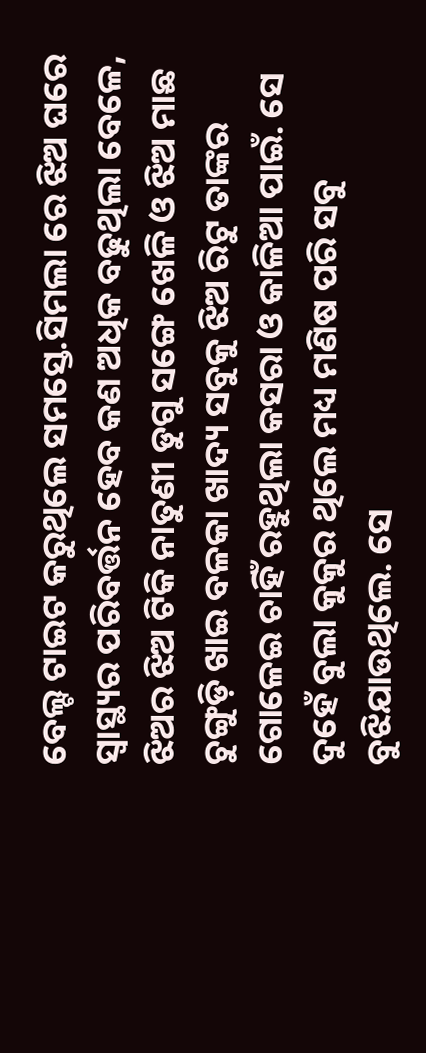ବେଲ୍ଟ ଟାଇଟ କରୁଥିଲେ ସମସ୍ତେ.ସିମଲା ରେ ଝିଅ ଘରେ ସ୍ୱାସ୍ଥ୍ୟର ପରିବର୍ତ୍ତନ ହେବ କଣ ଅଧିକ ବଢୁଥିଲା ବେଳେ, ଝିଅର ଝିଅ ଟିକି ନାତୁଣୀ ଡୁଗୁ ସଙ୍ଗେ ଖେଳି ଓ ଝିଅ ମାଛ ଚୁଙ୍ଗୁଡ଼ି ଖାଇ ବଳକା ଖାଦ୍ୟ ସବୁକୁ ଝିଅ ରିଟୁ ତାଙ୍କର ଗୋଳେଇ ଚାହିଁ ରହୁଥିଲା କସରା ଓ କାଳିଆ ପାଇଁ. ସେ ଦୁହେଁ ବୁଲା କୁକୁର ଥିଲେ ମଧ୍ୟ ମଣିଷ ପରି ସବୁ ବୁଝିଯାଉଥିଲେ. ସେ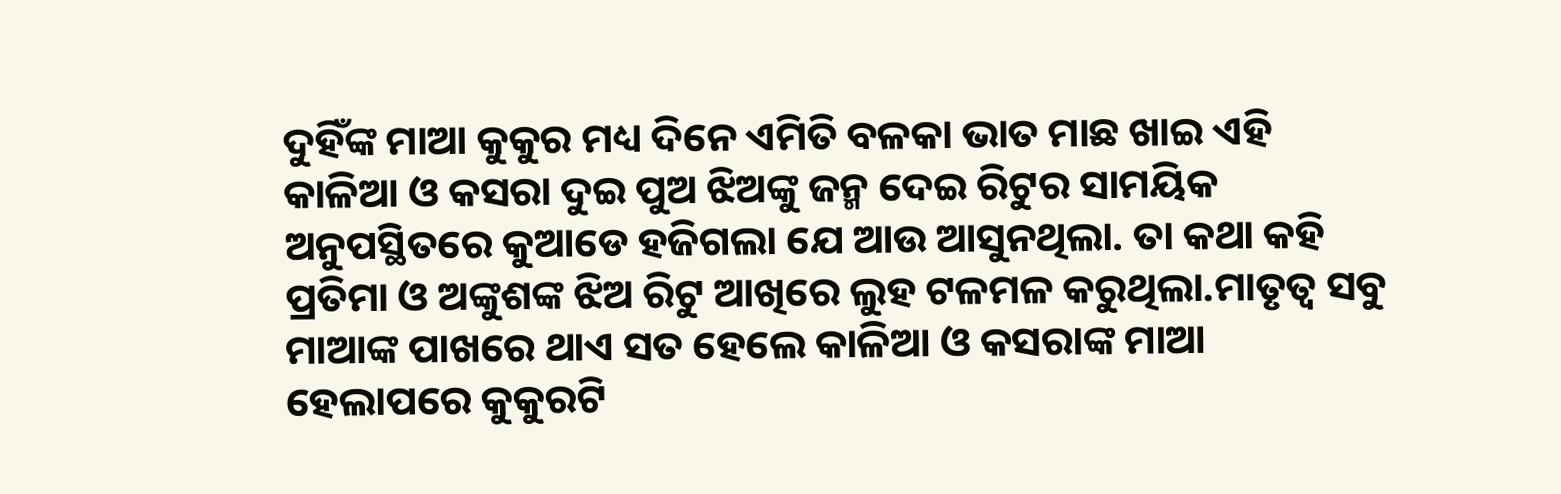ଦୁହିଁଙ୍କ ମାଆ କୁକୁର ମଧ୍ୟ ଦିନେ ଏମିତି ବଳକା ଭାତ ମାଛ ଖାଇ ଏହି କାଳିଆ ଓ କସରା ଦୁଇ ପୁଅ ଝିଅଙ୍କୁ ଜନ୍ମ ଦେଇ ରିଟୁର ସାମୟିକ ଅନୁପସ୍ଥିତରେ କୁଆଡେ ହଜିଗଲା ଯେ ଆଉ ଆସୁନଥିଲା. ତା କଥା କହି ପ୍ରତିମା ଓ ଅଙ୍କୁଶଙ୍କ ଝିଅ ରିଟୁ ଆଖିରେ ଲୁହ ଟଳମଳ କରୁଥିଲା.ମାତୃତ୍ୱ ସବୁ ମାଆଙ୍କ ପାଖରେ ଥାଏ ସତ ହେଲେ କାଳିଆ ଓ କସରାଙ୍କ ମାଆ ହେଲାପରେ କୁକୁରଟି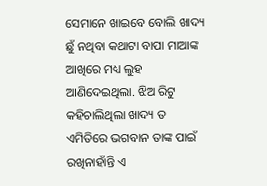ସେମାନେ ଖାଇବେ ବୋଲି ଖାଦ୍ୟ ଛୁଁ ନଥିବା କଥାଟା ବାପା ମାଆଙ୍କ ଆଖିରେ ମଧ୍ୟ ଲୁହ ଆଣିଦେଇଥିଲା. ଝିଅ ରିଟୁ କହିଚାଲିଥିଲା ଖାଦ୍ୟ ତ ଏମିତିରେ ଭଗବାନ ତାଙ୍କ ପାଇଁ ରଖିନାହାଁନ୍ତି ଏ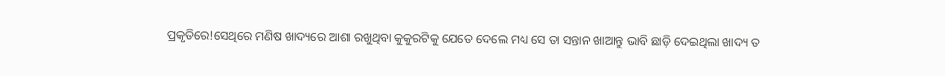ପ୍ରକୃତିରେ!ସେଥିରେ ମଣିଷ ଖାଦ୍ୟରେ ଆଶା ରଖୁଥିବା କୁକୁରଟିକୁ ଯେତେ ଦେଲେ ମଧ୍ୟ ସେ ତା ସନ୍ତାନ ଖାଆନ୍ତୁ ଭାବି ଛାଡ଼ି ଦେଇଥିଲା ଖାଦ୍ୟ ତ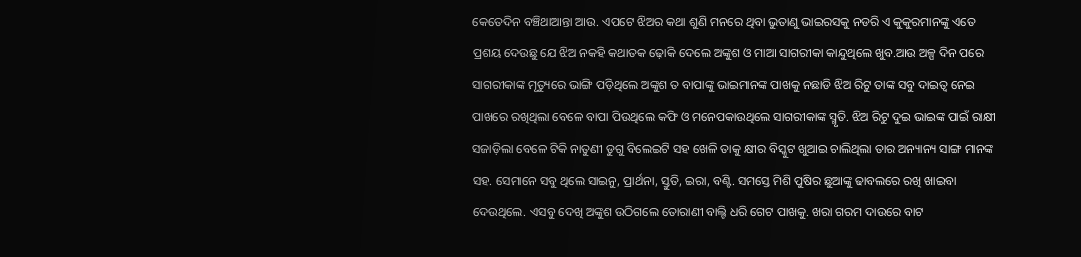କେତେଦିନ ବଞ୍ଚିଥାଆନ୍ତା ଆଉ. ଏପଟେ ଝିଅର କଥା ଶୁଣି ମନରେ ଥିବା ଭୁତାଣୁ ଭାଇରସକୁ ନଡରି ଏ କୁକୁରମାନଙ୍କୁ ଏତେ ପ୍ରଶୟ ଦେଉଛୁ ଯେ ଝିଅ ନକହି କଥାତକ ଢ଼ୋକି ଦେଲେ ଅଙ୍କୁଶ ଓ ମାଆ ସାଗରୀକା କାନ୍ଦୁଥିଲେ ଖୁବ.ଆଉ ଅଳ୍ପ ଦିନ ପରେ ସାଗରୀକାଙ୍କ ମୃତ୍ୟୁରେ ଭାଙ୍ଗି ପଡ଼ିଥିଲେ ଅଙ୍କୁଶ ତ ବାପାଙ୍କୁ ଭାଇମାନଙ୍କ ପାଖକୁ ନଛାଡି ଝିଅ ରିଟୁ ତାଙ୍କ ସବୁ ଦାଇତ୍ୱ ନେଇ ପାଖରେ ରଖିଥିଲା ବେଳେ ବାପା ପିଉଥିଲେ କଫି ଓ ମନେପକାଉଥିଲେ ସାଗରୀକାଙ୍କ ସ୍ମୃତି. ଝିଅ ରିଟୁ ଦୁଇ ଭାଇଙ୍କ ପାଇଁ ରାକ୍ଷୀ ସଜାଡ଼ିଲା ବେଳେ ଟିକି ନାତୁଣୀ ଡୁଗୁ ବିଲେଇଟି ସହ ଖେଳି ତାକୁ କ୍ଷୀର ବିସ୍କୁଟ ଖୁଆଇ ଚାଲିଥିଲା ତାର ଅନ୍ୟାନ୍ୟ ସାଙ୍ଗ ମାନଙ୍କ ସହ. ସେମାନେ ସବୁ ଥିଲେ ସାଇନୁ, ପ୍ରାର୍ଥନା, ସ୍ତୁତି, ଇରା, ବଣ୍ଟି. ସମସ୍ତେ ମିଶି ପୁଷିର ଛୁଆଙ୍କୁ ଢାବଲରେ ରଖି ଖାଇବା ଦେଉଥିଲେ. ଏସବୁ ଦେଖି ଅଙ୍କୁଶ ଉଠିଗଲେ ତୋରାଣୀ ବାଲ୍ଟି ଧରି ଗେଟ ପାଖକୁ. ଖରା ଗରମ ଦାଉରେ ବାଟ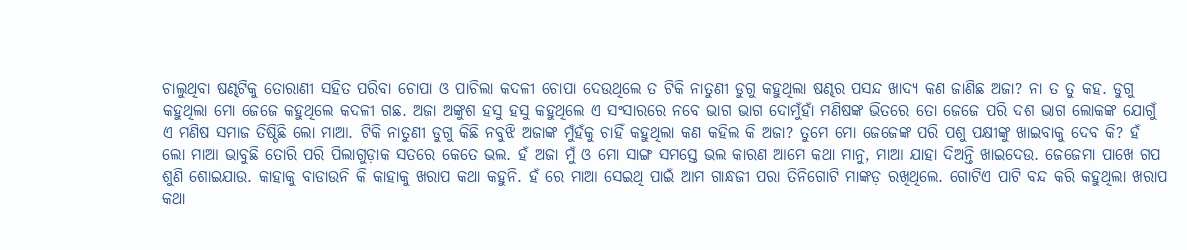ଚାଲୁଥିବା ଷଣ୍ଢଟିକୁ ତୋରାଣୀ ସହିତ ପରିବା ଚୋପା ଓ ପାଚିଲା କଦଳୀ ଚୋପା ଦେଉଥିଲେ ତ ଟିକି ନାତୁଣୀ ଡୁଗୁ କହୁଥିଲା ଷଣ୍ଢର ପସନ୍ଦ ଖାଦ୍ୟ କଣ ଜାଣିଛ ଅଜା? ନା ତ ତୁ କହ. ଡୁଗୁ କହୁଥିଲା ମୋ ଜେଜେ କହୁଥିଲେ କଦଳୀ ଗଛ. ଅଜା ଅଙ୍କୁଶ ହସୁ ହସୁ କହୁଥିଲେ ଏ ସଂସାରରେ ନବେ ଭାଗ ଭାଗ ଦୋମୁଁହାଁ ମଣିଷଙ୍କ ଭିତରେ ତୋ ଜେଜେ ପରି ଦଶ ଭାଗ ଲୋକଙ୍କ ଯୋଗୁଁ ଏ ମଣିଷ ସମାଜ ତିଷ୍ଠିଛି ଲୋ ମାଆ. ଟିକି ନାତୁଣୀ ଡୁଗୁ କିଛି ନବୁଝି ଅଜାଙ୍କ ମୁଁହଁକୁ ଚାହିଁ କହୁଥିଲା କଣ କହିଲ କି ଅଜା? ତୁମେ ମୋ ଜେଜେଙ୍କ ପରି ପଶୁ ପକ୍ଷୀଙ୍କୁ ଖାଇବାକୁ ଦେବ କି? ହଁ ଲୋ ମାଆ ଭାବୁଛି ତୋରି ପରି ପିଲାଗୁଡ଼ାକ ସତରେ କେତେ ଭଲ. ହଁ ଅଜା ମୁଁ ଓ ମୋ ସାଙ୍ଗ ସମସ୍ତେ ଭଲ କାରଣ ଆମେ କଥା ମାନୁ, ମାଆ ଯାହା ଦିଅନ୍ତି ଖାଇଦେଉ. ଜେଜେମା ପାଖେ ଗପ ଶୁଣି ଶୋଇଯାଉ. କାହାକୁ ବାଡାଉନି କି କାହାକୁ ଖରାପ କଥା କହୁନି. ହଁ ରେ ମାଆ ସେଇଥି ପାଇଁ ଆମ ଗାନ୍ଧଜୀ ପରା ତିନିଗୋଟି ମାଙ୍କଡ଼ ରଖିଥିଲେ. ଗୋଟିଏ ପାଟି ବନ୍ଦ କରି କହୁଥିଲା ଖରାପ କଥା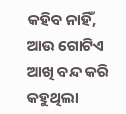କହିବ ନାହିଁ, ଆଉ ଗୋଟିଏ ଆଖି ବନ୍ଦ କରି କହୁଥିଲା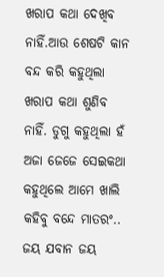ଖରାପ କଥା ଦେଖିବ ନାହିଁ.ଆଉ ଶେଷଟି କାନ ବନ୍ଦ କରି କହୁଥିଲା ଖରାପ କଥା ଶୁଣିବ ନାହିଁ. ଡୁଗୁ କହୁଥିଲା ହଁ ଅଜା ଜେଜେ ସେଇକଥା କହୁଥିଲେ ଆମେ ଖାଲି କହିବୁ ବନ୍ଦେ ମାତରଂ.. ଜୟ ଯବାନ ଜୟ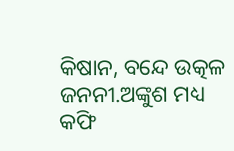କିଷାନ, ବନ୍ଦେ ଉତ୍କଳ ଜନନୀ.ଅଙ୍କୁଶ ମଧ୍ୟ କଫି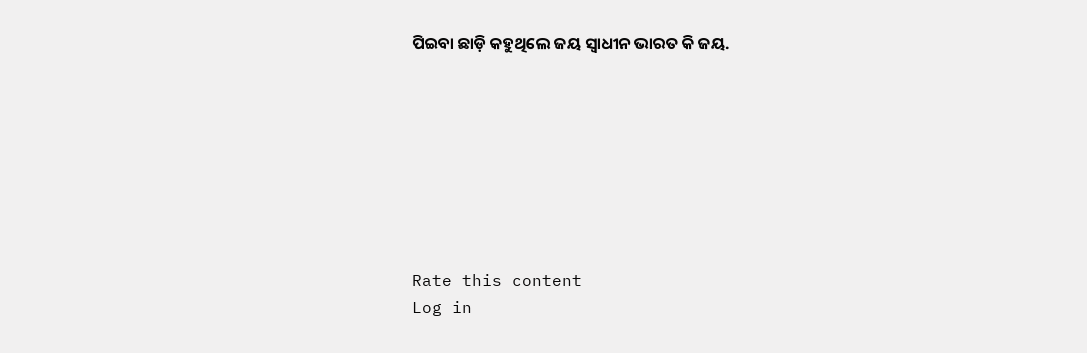ପିଇବା ଛାଡ଼ି କହୁଥିଲେ ଜୟ ସ୍ବାଧୀନ ଭାରତ କି ଜୟ.








Rate this content
Log in